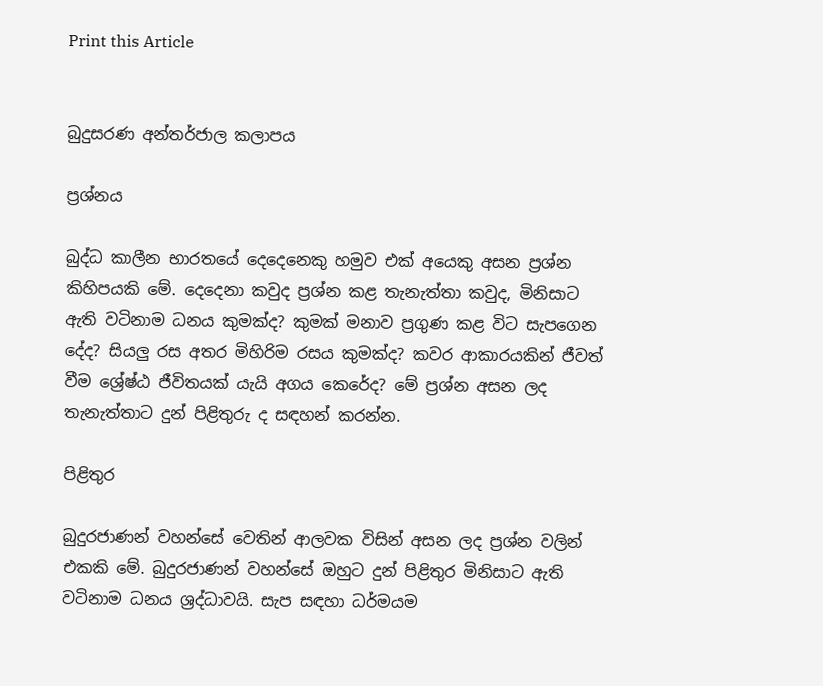Print this Article


බුදුසරණ අන්තර්ජාල කලාපය

ප්‍රශ්නය

බුද්ධ කාලීන භාරතයේ දෙදෙනෙකු හමුව එක් අයෙකු අසන ප්‍රශ්න කිහිපයකි මේ. දෙදෙනා කවුද ප්‍රශ්න කළ තැනැත්තා කවුද, මිනිසාට ඇති වටිනාම ධනය කුමක්ද? කුමක් මනාව ප්‍රගුණ කළ විට සැපගෙන දේද? සියලු රස අතර මිහිරිම රසය කුමක්ද? කවර ආකාරයකින් ජීවත් වීම ශ්‍රේෂ්ඨ ජීවිතයක් යැයි අගය කෙරේද? මේ ප්‍රශ්න අසන ලද තැනැත්තාට දුන් පිළිතුරු ද සඳහන් කරන්න.

පිළිතුර

බුදුරජාණන් වහන්සේ වෙතින් ආලවක විසින් අසන ලද ප්‍රශ්න වලින් එකකි මේ. බුදුරජාණන් වහන්සේ ඔහුට දුන් පිළිතුර මිනිසාට ඇති වටිනාම ධනය ශ්‍රද්ධාවයි. සැප සඳහා ධර්මයම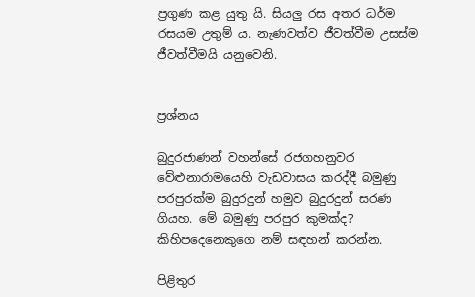ප්‍රගුණ කළ යුතු යි. සියලු රස අතර ධර්ම රසයම උතුම් ය. නැණවත්ව ජීවත්වීම උසස්ම ජීවත්වීමයි යනුවෙනි.


ප්‍රශ්නය

බුදුරජාණන් වහන්සේ රජගහනුවර වේළුනාරාමයෙහි වැඩවාසය කරද්දී බමුණු පරපුරක්ම බුදුරදුන් හමුව බුදුරදුන් සරණ ගියහ. මේ බමුණු පරපුර කුමක්ද? කිහිපදෙනෙකුගෙ නම් සඳහන් කරන්න.

පිළිතුර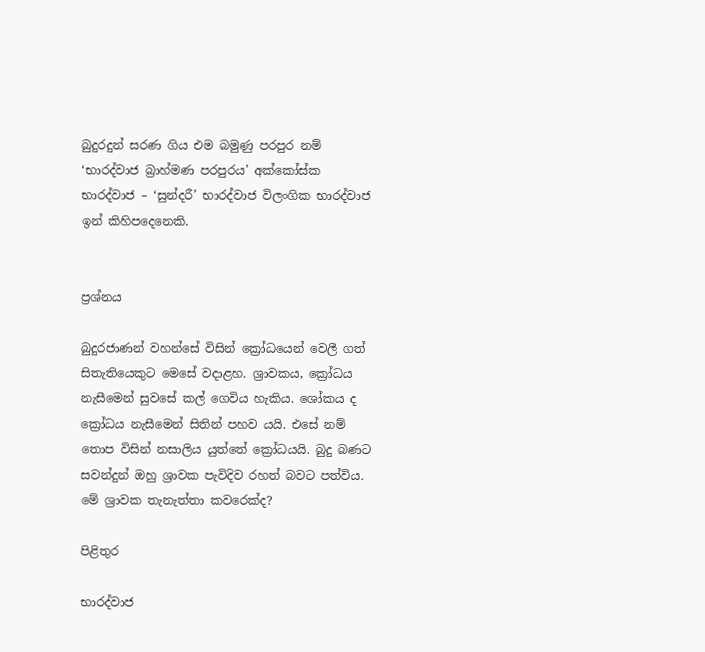බුදුරදුන් සරණ ගිය එම බමුණු පරපුර නම් ‘භාරද්වාජ බ්‍රාහ්මණ පරපුරය’ අක්කෝස්ක භාරද්වාජ – ‘සුන්දරී’ භාරද්වාජ විලංගික භාරද්වාජ ඉන් කිහිපදෙනෙකි.


ප්‍රශ්නය

බුදුරජාණන් වහන්සේ විසින් ක්‍රෝධයෙන් වෙලී ගත් සිතැතියෙකුට මෙසේ වදාළහ. ශ්‍රාවකය, ක්‍රෝධය නැසීමෙන් සුවසේ කල් ගෙවිය හැකිය. ශෝකය ද ක්‍රෝධය නැසීමෙන් සිතින් පහව යයි. එසේ නම් තොප විසින් නසාලිය යුත්තේ ක්‍රෝධයයි. බුදු බණට සවන්දුන් ඔහු ශ්‍රාවක පැවිදිව රහත් බවට පත්විය. මේ ශ්‍රාවක තැනැත්තා කවරෙක්ද?

පිළිතුර

භාරද්වාජ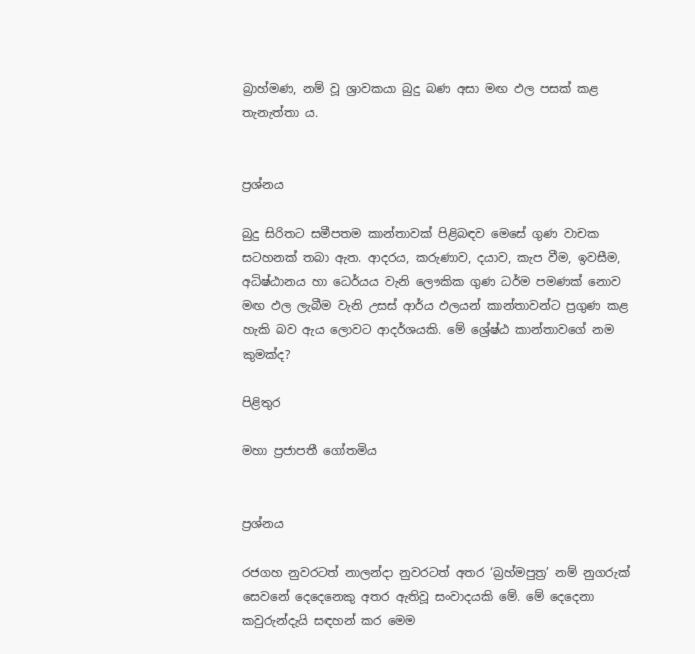බ්‍රාහ්මණ, නම් වූ ශ්‍රාවකයා බුදු බණ අසා මඟ ඵල පසක් කළ තැනැත්තා ය.


ප්‍රශ්නය

බුදු සිරිතට සමීපතම කාන්තාවක් පිළිබඳව මෙසේ ගුණ වාචක සටහනක් තබා ඇත. ආදරය, කරුණාව, දයාව, කැප වීම, ඉවසීම, අධිෂ්ඨානය හා ධෙර්යය වැනි ලෞකික ගුණ ධර්ම පමණක් නොව මඟ ඵල ලැබීම වැනි උසස් ආර්ය ඵලයන් කාන්තාවන්ට ප්‍රගුණ කළ හැකි බව ඇය ලොවට ආදර්ශයකි. මේ ශ්‍රේෂ්ඨ කාන්තාවගේ නම කුමක්ද?

පිළිතුර

මහා ප්‍රජාපතී ගෝතමිය


ප්‍රශ්නය

රජගහ නුවරටත් නාලන්දා නුවරටත් අතර ‘බ්‍රහ්මපුත්‍ර’ නම් නුගරුක් සෙවනේ දෙදෙනෙකු අතර ඇතිවූ සංවාදයකි මේ. මේ දෙදෙනා කවුරුන්දැයි සඳහන් කර මෙම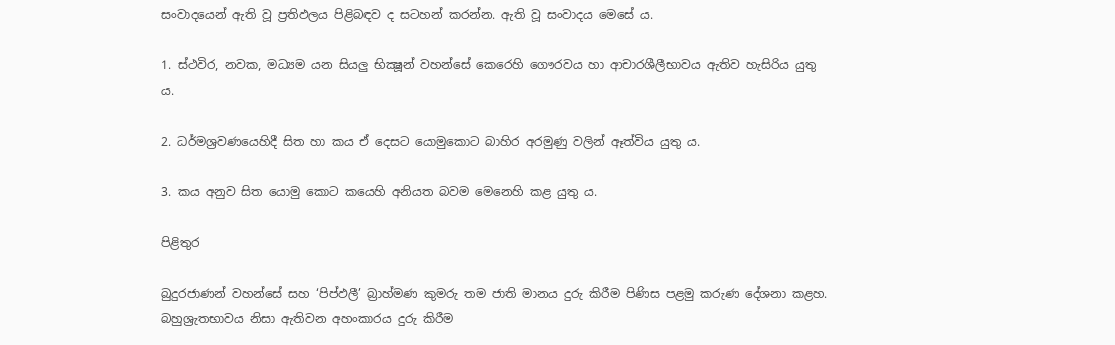සංවාදයෙන් ඇති වූ ප්‍රතිඵලය පිළිබඳව ද සටහන් කරන්න. ඇති වූ සංවාදය මෙසේ ය.

1. ස්ථවිර, නවක, මධ්‍යම යන සියලු භික්‍ෂූන් වහන්සේ කෙරෙහි ගෞරවය හා ආචාරශීලීභාවය ඇතිව හැසිරිය යුතු ය.

2. ධර්මශ්‍රවණයෙහිදී සිත හා කය ඒ දෙසට යොමුකොට බාහිර අරමුණු වලින් ඈත්විය යුතු ය.

3. කය අනුව සිත යොමු කොට කයෙහි අනියත බවම මෙනෙහි කළ යුතු ය.

පිළිතුර

බුදුරජාණන් වහන්සේ සහ ‘පිප්ඵලී’ බ්‍රාහ්මණ කුමරු තම ජාති මානය දුරු කිරීම පිණිස පළමු කරුණ දේශනා කළහ. බහුශ්‍රැතභාවය නිසා ඇතිවන අහංකාරය දුරු කිරීම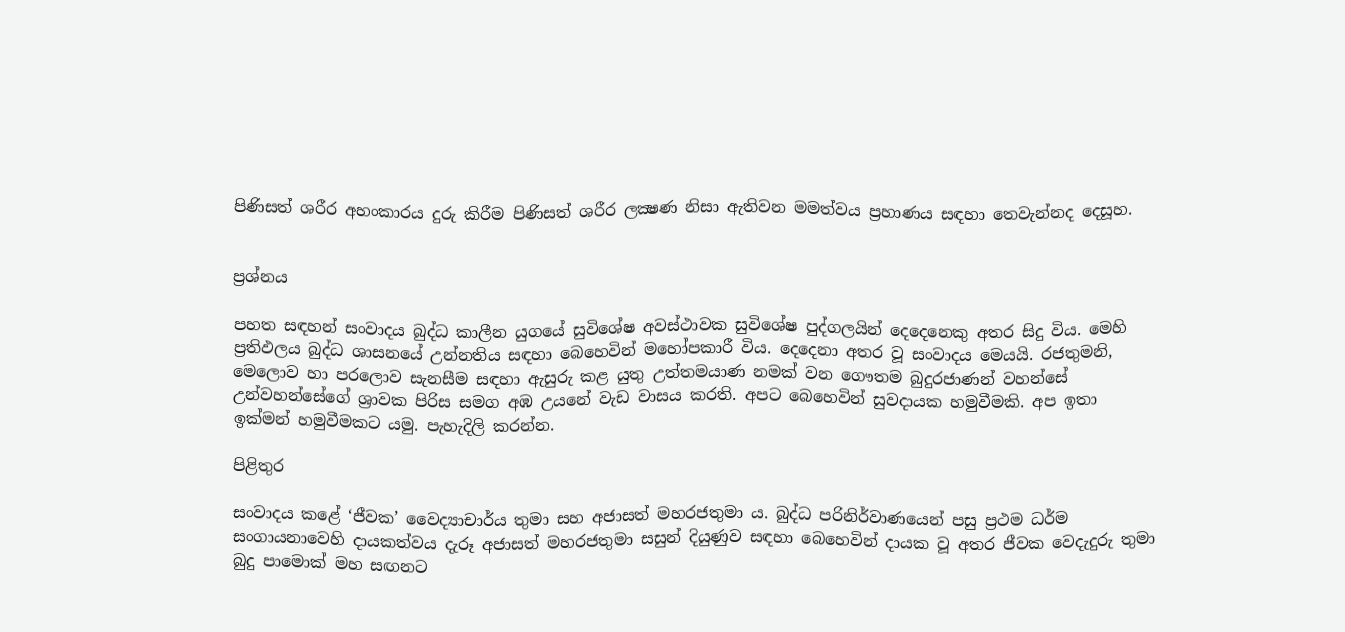පිණිසත් ශරීර අහංකාරය දුරු කිරීම පිණිසත් ශරීර ලක්‍ෂණ නිසා ඇතිවන මමත්වය ප්‍රහාණය සඳහා තෙවැන්නද දෙසූහ.


ප්‍රශ්නය

පහත සඳහන් සංවාදය බුද්ධ කාලීන යුගයේ සුවිශේෂ අවස්ථාවක සුවිශේෂ පුද්ගලයින් දෙදෙනෙකු අතර සිදු විය. මෙහි ප්‍රතිඵලය බුද්ධ ශාසනයේ උන්නතිය සඳහා බෙහෙවින් මහෝපකාරී විය. දෙදෙනා අතර වූ සංවාදය මෙයයි. රජතුමනි, මෙලොව හා පරලොව සැනසීම සඳහා ඇසුරු කළ යුතු උත්තමයාණ නමක් වන ගෞතම බුදුරජාණන් වහන්සේ උන්වහන්සේගේ ශ්‍රාවක පිරිස සමග අඹ උයනේ වැඩ වාසය කරති. අපට බෙහෙවින් සුවදායක හමුවීමකි. අප ඉතා ඉක්මන් හමුවීමකට යමු. පැහැදිලි කරන්න.

පිළිතුර

සංවාදය කළේ ‘ජීවක’ වෛද්‍යාචාර්ය තුමා සහ අජාසත් මහරජතුමා ය. බුද්ධ පරිනිර්වාණයෙන් පසු ප්‍රථම ධර්ම සංගායනාවෙහි දායකත්වය දැරූ අජාසත් මහරජතුමා සසුන් දියුණුව සඳහා බෙහෙවින් දායක වූ අතර ජීවක වෙදැදුරු තුමා බුදු පාමොක් මහ සඟනට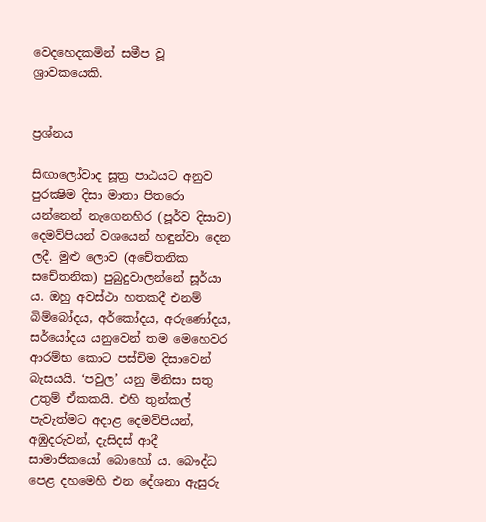වෙදහෙදකමින් සමීප වූ ශ්‍රාවකයෙකි.


ප්‍රශ්නය

සිඟාලෝවාද සූත්‍ර පාඨයට අනුව පුරක්‍ෂිම දිසා මාතා පිතරො යන්නෙන් නැගෙනහිර (පූර්ව දිසාව) දෙමව්පියන් වශයෙන් හඳුන්වා දෙන ලදී. මුළු ලොව (අචේතනික සචේතනික) පුබුදුවාලන්නේ සූර්යා ය. ඔහු අවස්ථා හතකදී එනම් බිම්බෝදය, අර්කෝදය, අරුණෝදය, සර්යෝදය යනුවෙන් තම මෙහෙවර ආරම්භ කොට පස්චිම දිසාවෙන් බැසයයි. ‘පවුල’ යනු මිනිසා සතු උතුම් ඒකකයි. එහි තුන්කල් පැවැත්මට අදාළ දෙමව්පියන්, අඹුදරුවන්, දැසිදස් ආදී සාමාජිකයෝ බොහෝ ය. බෞද්ධ පෙළ දහමෙහි එන දේශනා ඇසුරු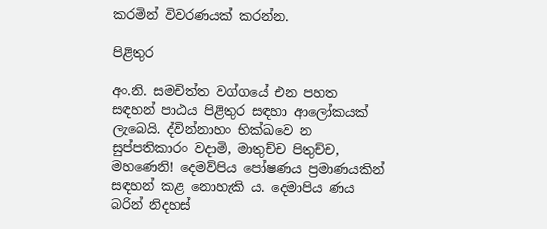කරමින් විවරණයක් කරන්න.

පිළිතුර

අං.නි. සමචිත්ත වග්ගයේ එන පහත සඳහන් පාඨය පිළිතුර සඳහා ආලෝකයක් ලැබෙයි. ද්වින්නාහං භික්ඛවෙ න සුප්පතිකාරං වදාමි, මාතුච්ච පිතුච්ච, මහණෙනි! දෙමව්පිය පෝෂණය ප්‍රමාණයකින් සඳහන් කළ නොහැකි ය. දෙමාපිය ණය බරින් නිදහස්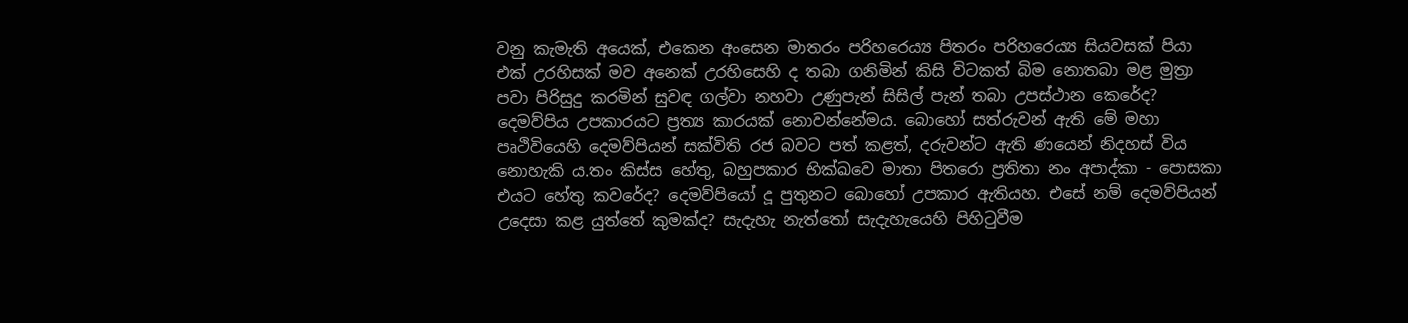වනු කැමැති අයෙක්, එකෙන අංසෙන මාතරං පරිහරෙය්‍ය පිතරං පරිහරෙය්‍ය සියවසක් පියා එක් උරහිසක් මව අනෙක් උරහිසෙහි ද තබා ගනිමින් කිසි විටකත් බිම නොතබා මළ මුත්‍රා පවා පිරිසුදු කරමින් සුවඳ ගල්වා නහවා උණුපැන් සිසිල් පැන් තබා උපස්ථාන කෙරේද? දෙමව්පිය උපකාරයට ප්‍රත්‍ය කාරයක් නොවන්නේමය. බොහෝ සත්රුවන් ඇති මේ මහා පෘථිවියෙහි දෙමව්පියන් සක්විති රජ බවට පත් කළත්, දරුවන්ට ඇති ණයෙන් නිදහස් විය නොහැකි ය.තං කිස්ස හේතු, බහුපකාර භික්ඛවෙ මාතා පිතරො ප්‍රතිතා නං අපාද්කා - පොසකා එයට හේතු කවරේද? දෙමව්පියෝ දූ පුතුනට බොහෝ උපකාර ඇතියහ. එසේ නම් දෙමව්පියන් උදෙසා කළ යුත්තේ කුමක්ද? සැදැහැ නැත්තෝ සැදැහැයෙහි පිහිටුවීම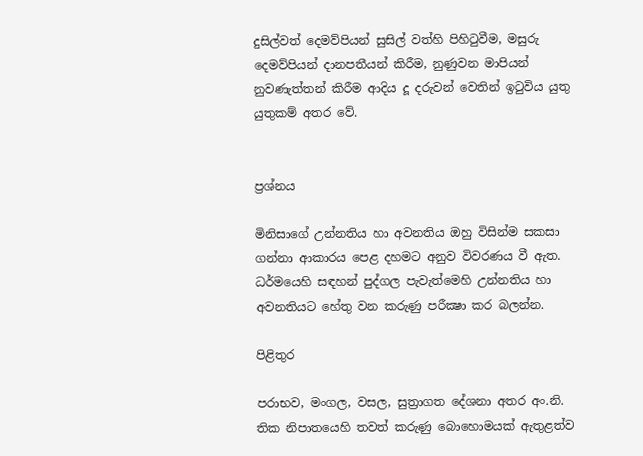දුසිල්වත් දෙමව්පියන් සුසිල් වත්හි පිහිටුවීම, මසුරු දෙමව්පියන් දානපතීයන් කිරීම, නුණුවන මාපියන් නුවණැත්තන් කිරීම ආදිය දූ දරුවන් වෙතින් ඉටුවිය යුතු යුතුකම් අතර වේ.


ප්‍රශ්නය

මිනිසාගේ උන්නතිය හා අවනතිය ඔහු විසින්ම සකසා ගන්නා ආකාරය පෙළ දහමට අනුව විවරණය වී ඇත. ධර්මයෙහි සඳහන් පුද්ගල පැවැත්මෙහි උන්නතිය හා අවනතියට හේතු වන කරුණු පරීක්‍ෂා කර බලන්න.

පිළිතුර

පරාභව, මංගල, වසල, සුත්‍රාගත දේශනා අතර අං.නි. තික නිපාතයෙහි තවත් කරුණු බොහොමයක් ඇතුළත්ව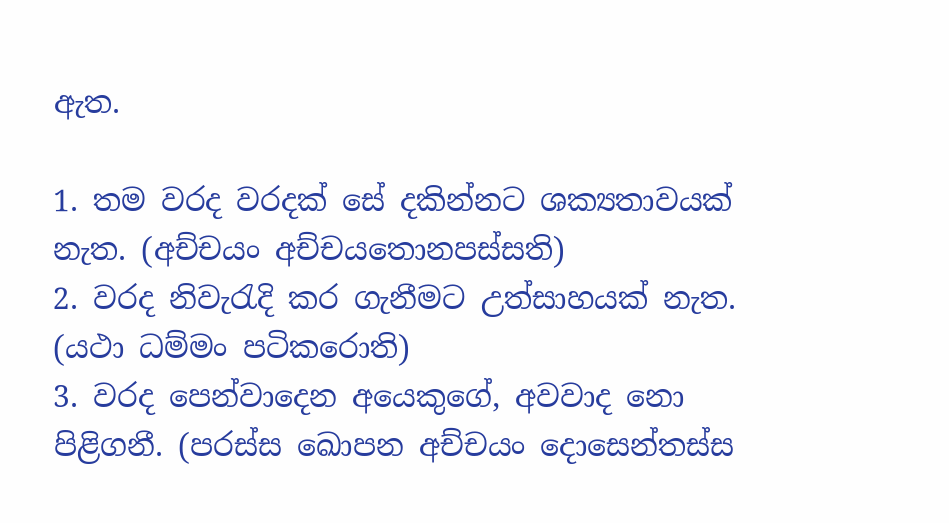ඇත.

1. තම වරද වරදක් සේ දකින්නට ශක්‍යතාවයක් නැත. (අච්චයං අච්චයතොනපස්සති)
2. වරද නිවැරැදි කර ගැනීමට උත්සාහයක් නැත. (යථා ධම්මං පටිකරොති)
3. වරද පෙන්වාදෙන අයෙකුගේ, අවවාද නො පිළිගනී. (පරස්ස ඛොපන අච්චයං දොසෙන්තස්ස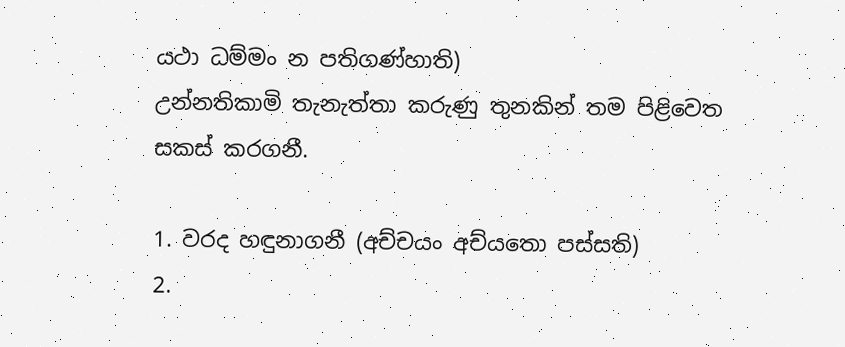යථා ධම්මං න පතිගණ්හාති)
උන්නතිකාමි තැනැත්තා කරුණු තුනකින් තම පිළිවෙත සකස් කරගනී.

1. වරද හඳුනාගනී (අච්චයං අච්යතො පස්සති)
2.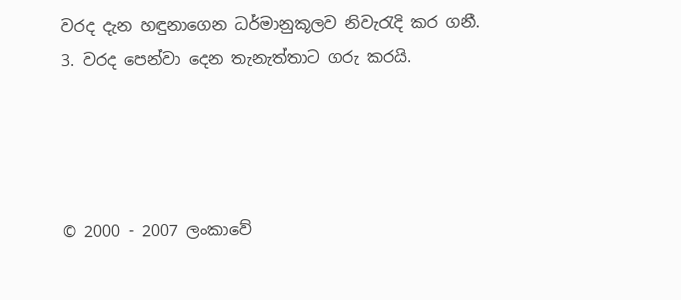වරද දැන හඳුනාගෙන ධර්මානුකූලව නිවැරැදි කර ගනී.
3. වරද පෙන්වා දෙන තැනැත්තාට ගරු කරයි.




© 2000 - 2007 ලංකාවේ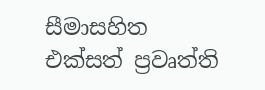සීමාසහිත එක්සත් ප්‍රවෘත්ති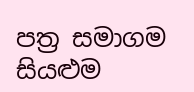පත්‍ර සමාගම
සියළුම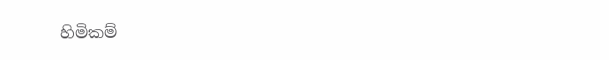හිමිකම්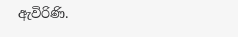ඇවිරිණි.